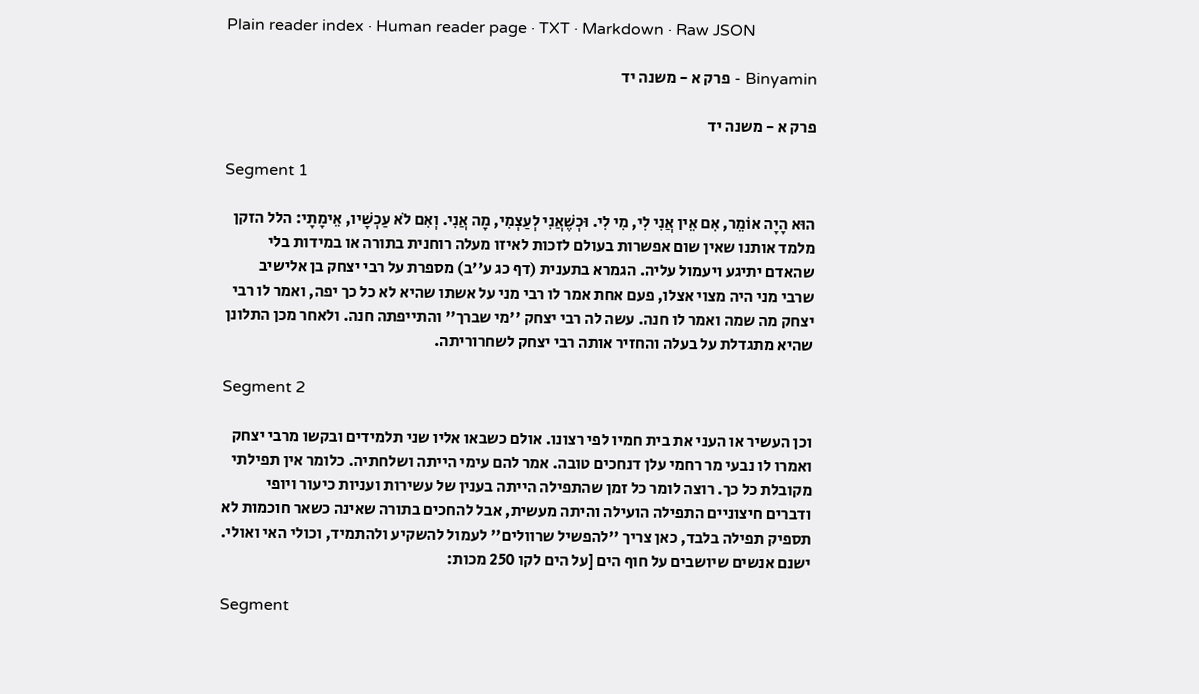Plain reader index · Human reader page · TXT · Markdown · Raw JSON

Binyamin - פרק א - משנה יד

פרק א - משנה יד

Segment 1

הוּא הָיָה אוֹמֵר, אִם אֵין אֲנִי לִי, מִי לִי. וּכְשֶׁאֲנִי לְעַצְמִי, מָה אֲנִי. וְאִם לֹא עַכְשָׁיו, אֵימָתָי: הלל הזקן מלמד אותנו שאין שום אפשרות בעולם לזכות לאיזו מעלה רוחנית בתורה או במידות בלי שהאדם יתיגע ויעמול עליה. הגמרא בתענית (דף כג ע''ב) מספרת על רבי יצחק בן אלישיב שרבי מני היה מצוי אצלו, פעם אחת אמר לו רבי מני על אשתו שהיא לא כל כך יפה, ואמר לו רבי יצחק מה שמה ואמר לו חנה. עשה לה רבי יצחק ''מי שברך'' והתייפתה חנה. ולאחר מכן התלונן שהיא מתגדלת על בעלה והחזיר אותה רבי יצחק לשחרוריתה.

Segment 2

וכן העשיר או העני את בית חמיו לפי רצונו. אולם כשבאו אליו שני תלמידים ובקשו מרבי יצחק ואמרו לו נבעי מר רחמי עלן דנחכים טובה. אמר להם עימי הייתה ושלחתיה. כלומר אין תפילתי מקובלת כל כך. רוצה לומר כל זמן שהתפילה הייתה בענין של עשירות ועניות כיעור ויופי ודברים חיצוניים התפילה הועילה והיתה מעשית, אבל להחכים בתורה שאינה כשאר חוכמות לא תספיק תפילה בלבד, כאן צריך ''להפשיל שרוולים'' לעמול להשקיע ולהתמיד, וכולי האי ואולי. ישנם אנשים שיושבים על חוף הים [על הים לקו 250 מכות:

Segment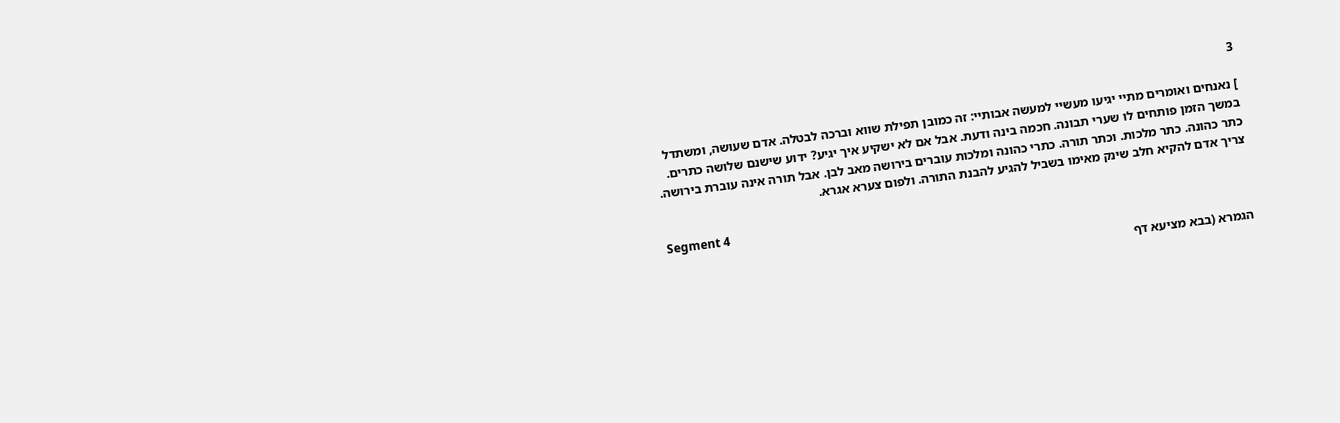3

] נאנחים ואומרים מתיי יגיעו מעשיי למעשה אבותיי: זה כמובן תפילת שווא וברכה לבטלה. אדם שעושה, ומשתדל במשך הזמן פותחים לו שערי תבונה. חכמה בינה ודעת. אבל אם לא ישקיע איך יגיע? ידוע שישנם שלושה כתרים. כתר כהונה. כתר מלכות. וכתר תורה. כתרי כהונה ומלכות עוברים בירושה מאב לבן. אבל תורה אינה עוברת בירושה. צריך אדם להקיא חלב שינק מאימו בשביל להגיע להבנת התורה. ולפום צערא אגרא.

Segment 4

הגמרא (בבא מציעא דף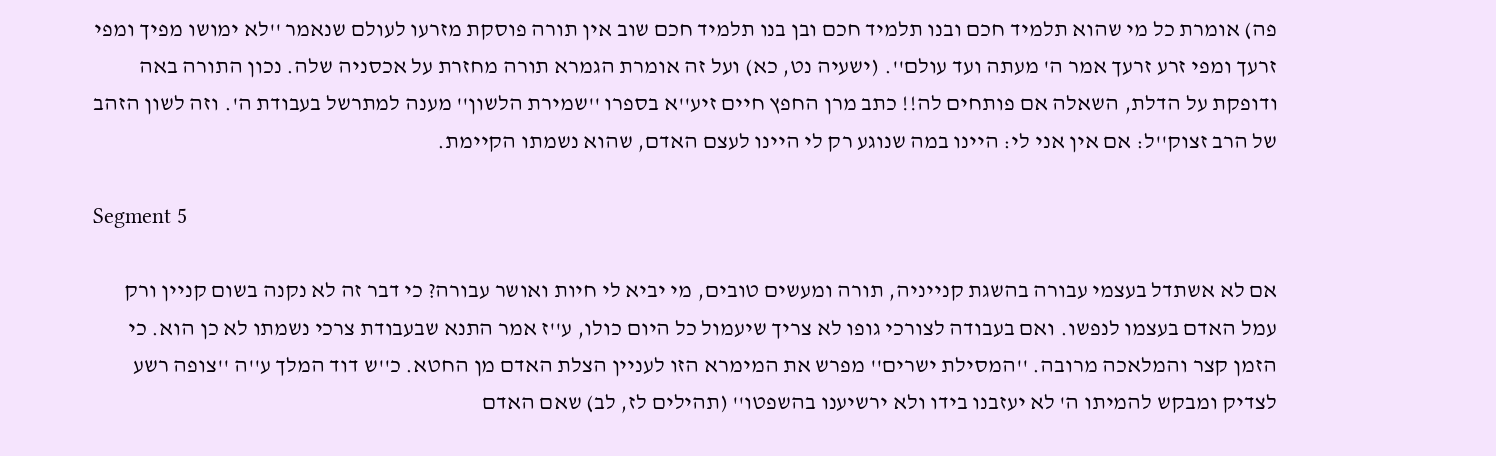פה) אומרת כל מי שהוא תלמיד חכם ובנו תלמיד חכם ובן בנו תלמיד חכם שוב אין תורה פוסקת מזרעו לעולם שנאמר ''לא ימושו מפיך ומפי זרעך ומפי זרע זרעך אמר ה' מעתה ועד עולם''. (ישעיה נט, כא) ועל זה אומרת הגמרא תורה מחזרת על אכסניה שלה. נכון התורה באה ודופקת על הדלת, השאלה אם פותחים לה!! כתב מרן החפץ חיים זיע''א בספרו ''שמירת הלשון'' מענה למתרשל בעבודת ה'. וזה לשון הזהב של הרב זצוק''ל: אם אין אני לי: היינו במה שנוגע רק לי היינו לעצם האדם, שהוא נשמתו הקיימת.

Segment 5

אם לא אשתדל בעצמי עבורה בהשגת קנייניה, תורה ומעשים טובים, מי יביא לי חיות ואושר עבורה? כי דבר זה לא נקנה בשום קניין ורק עמל האדם בעצמו לנפשו. ואם בעבודה לצורכי גופו לא צריך שיעמול כל היום כולו, ע''ז אמר התנא שבעבודת צרכי נשמתו לא כן הוא. כי הזמן קצר והמלאכה מרובה. ''המסילת ישרים'' מפרש את המימרא הזו לעניין הצלת האדם מן החטא. כ''ש דוד המלך ע''ה ''צופה רשע לצדיק ומבקש להמיתו ה' לא יעזבנו בידו ולא ירשיענו בהשפטו'' (תהילים לז, לב) שאם האדם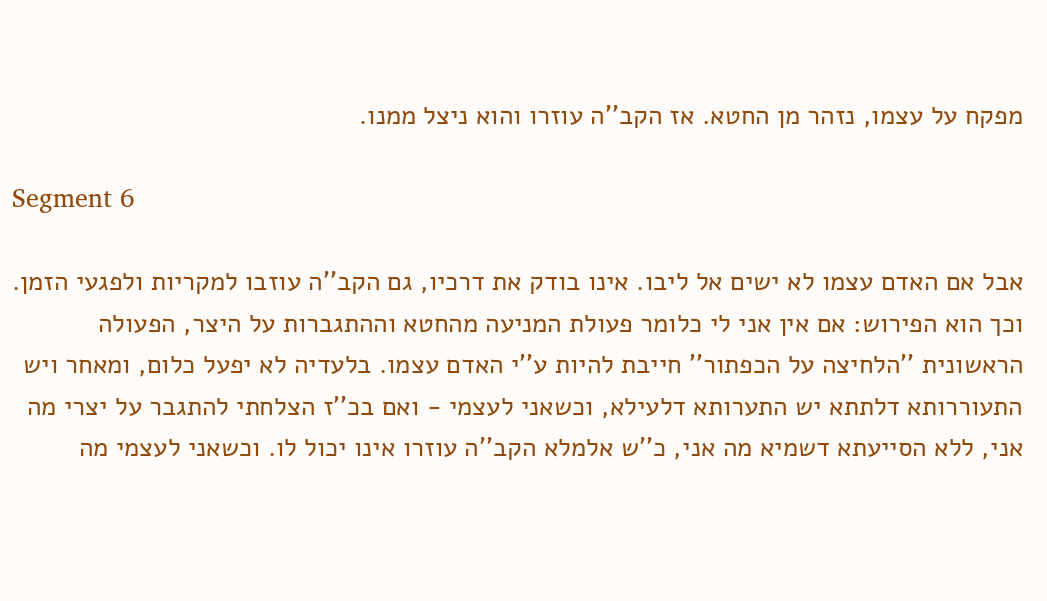מפקח על עצמו, נזהר מן החטא. אז הקב''ה עוזרו והוא ניצל ממנו.

Segment 6

אבל אם האדם עצמו לא ישים אל ליבו. אינו בודק את דרכיו, גם הקב''ה עוזבו למקריות ולפגעי הזמן. וכך הוא הפירוש: אם אין אני לי כלומר פעולת המניעה מהחטא וההתגברות על היצר, הפעולה הראשונית ''הלחיצה על הכפתור'' חייבת להיות ע''י האדם עצמו. בלעדיה לא יפעל כלום, ומאחר ויש התעוררותא דלתתא יש התערותא דלעילא, וכשאני לעצמי - ואם בכ''ז הצלחתי להתגבר על יצרי מה אני, ללא הסייעתא דשמיא מה אני, כ''ש אלמלא הקב''ה עוזרו אינו יכול לו. וכשאני לעצמי מה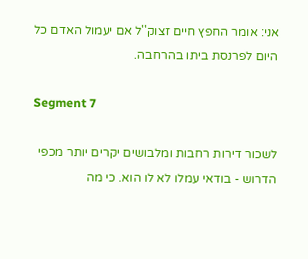אני: אומר החפץ חיים זצוק''ל אם יעמול האדם כל היום לפרנסת ביתו בהרחבה.

Segment 7

לשכור דירות רחבות ומלבושים יקרים יותר מכפי הדרוש - בודאי עמלו לא לו הוא. כי מה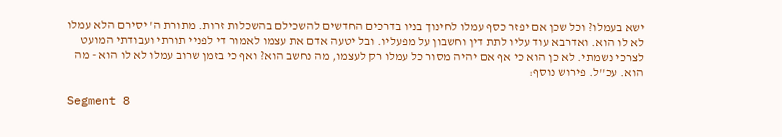ישא בעמלו? וכל שכן אם יפזר כסף עמלו לחינוך בניו בדרכים החדשים להשכילם בהשכלות זרות. מתורת ה' יסירם הלא עמלו לא לו הוא. ואדרבא עוד עליו לתת דין וחשבון על מפעליו. ובל יטעה אדם את עצמו לאמור די לפניי תורתי ועבודתי המועט לצרכי נשמתי. לא כן הוא כי אף אם יהיה מסור כל עמלו רק לעצמו, מה נחשב הוא? ואף כי בזמן שרוב עמלו לא לו הוא - מה הוא. עכ''ל. פירוש נוסף:

Segment 8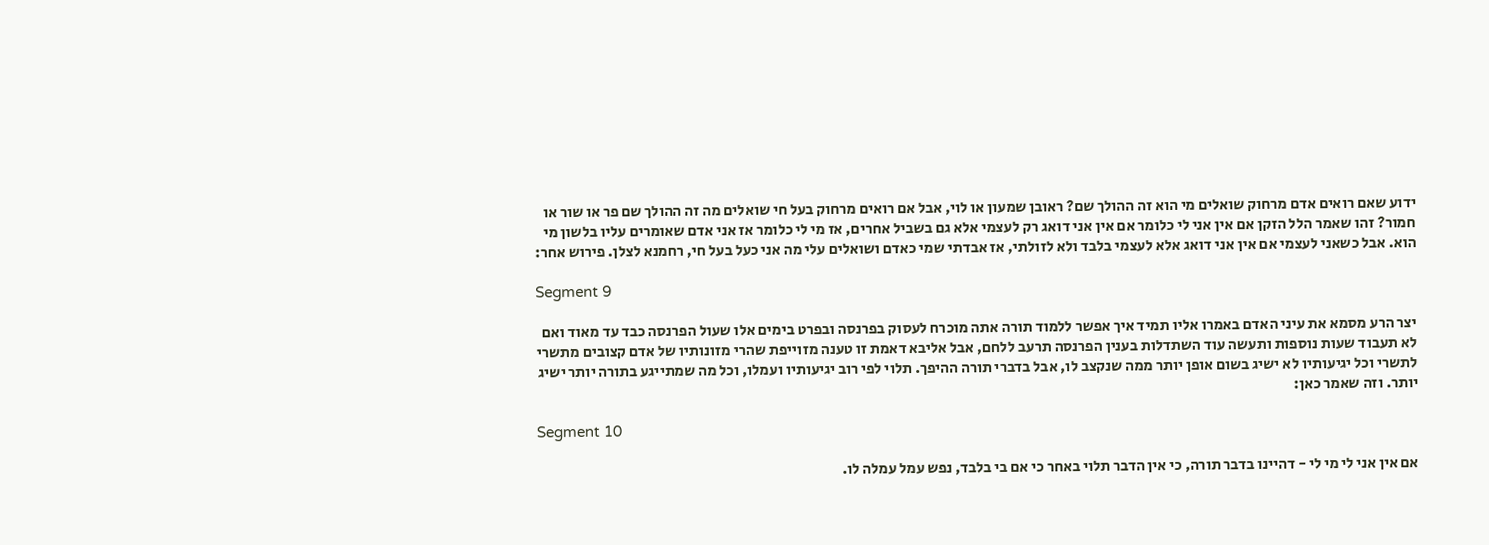ידוע שאם רואים אדם מרחוק שואלים מי הוא זה ההולך שם? ראובן שמעון או לוי, אבל אם רואים מרחוק בעל חי שואלים מה זה ההולך שם פר או שור או חמור? זהו שאמר הלל הזקן אם אין אני לי כלומר אם אין אני דואג רק לעצמי אלא גם בשביל אחרים, אז מי לי כלומר אז אני אדם שאומרים עליו בלשון מי הוא. אבל כשאני לעצמי אם אין אני דואג אלא לעצמי בלבד ולא לזולתי, אז אבדתי שמי כאדם ושואלים עלי מה אני כעל בעל חי, רחמנא לצלן. פירוש אחר:

Segment 9

יצר הרע מסמא את עיני האדם באמרו אליו תמיד איך אפשר ללמוד תורה אתה מוכרח לעסוק בפרנסה ובפרט בימים אלו שעול הפרנסה כבד עד מאוד ואם לא תעבוד שעות נוספות ותעשה עוד השתדלות בענין הפרנסה תרעב ללחם, אבל אליבא דאמת זו טענה מזוייפת שהרי מזונותיו של אדם קצובים מתשרי לתשרי וכל יגיעותיו לא ישיג בשום אופן יותר ממה שנקצב לו, אבל בדברי תורה ההיפך. תלוי לפי רוב יגיעותיו ועמלו, וכל מה שמתייגע בתורה יותר ישיג יותר. וזה שאמר כאן:

Segment 10

אם אין אני לי מי לי - דהיינו בדבר תורה, כי אין הדבר תלוי באחר כי אם בי בלבד, נפש עמל עמלה לו.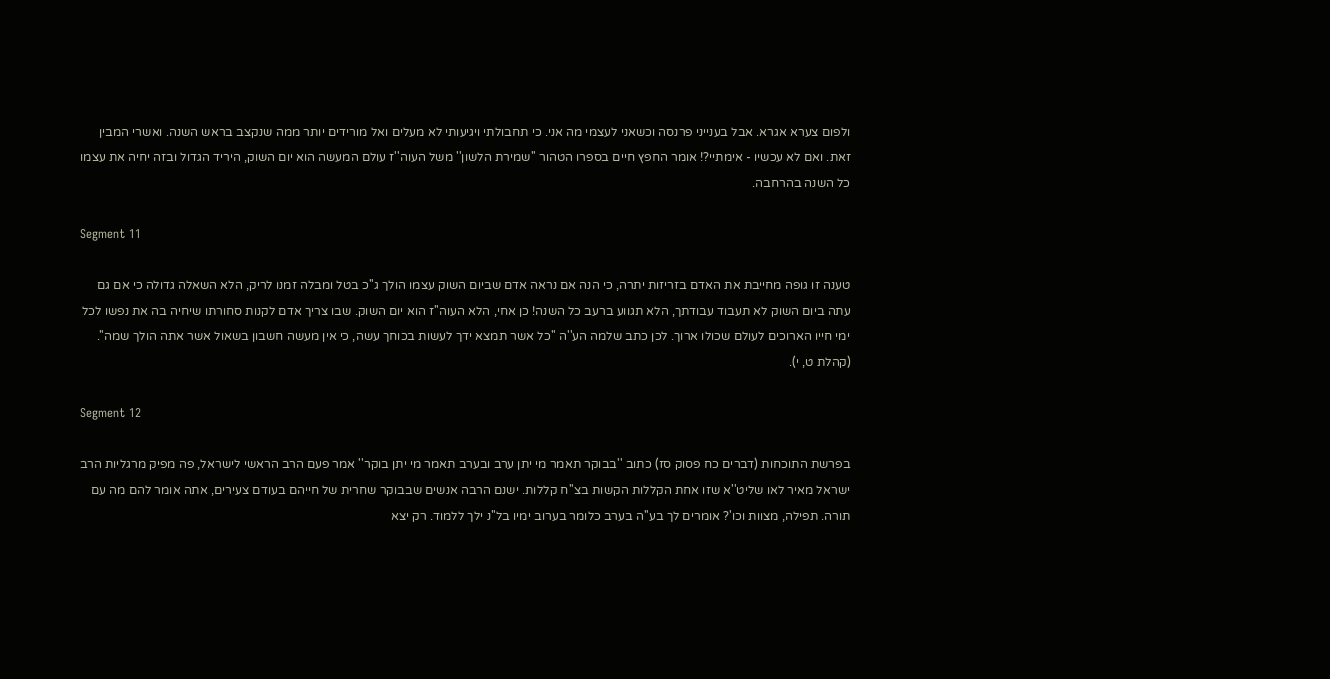ולפום צערא אגרא. אבל בענייני פרנסה וכשאני לעצמי מה אני. כי תחבולתי ויגיעותי לא מעלים ואל מורידים יותר ממה שנקצב בראש השנה. ואשרי המבין זאת. ואם לא עכשיו - אימתיי?! אומר החפץ חיים בספרו הטהור ''שמירת הלשון'' משל העוה''ז עולם המעשה הוא יום השוק, היריד הגדול ובזה יחיה את עצמו כל השנה בהרחבה.

Segment 11

טענה זו גופה מחייבת את האדם בזריזות יתרה, כי הנה אם נראה אדם שביום השוק עצמו הולך ג''כ בטל ומבלה זמנו לריק, הלא השאלה גדולה כי אם גם עתה ביום השוק לא תעבוד עבודתך, הלא תגווע ברעב כל השנה! כן אחי, הלא העוה''ז הוא יום השוק. שבו צריך אדם לקנות סחורתו שיחיה בה את נפשו לכל ימי חייו הארוכים לעולם שכולו ארוך. לכן כתב שלמה הע''ה ''כל אשר תמצא ידך לעשות בכוחך עשה, כי אין מעשה חשבון בשאול אשר אתה הולך שמה''. (קהלת ט, י).

Segment 12

בפרשת התוכחות (דברים כח פסוק סז) כתוב ''בבוקר תאמר מי יתן ערב ובערב תאמר מי יתן בוקר'' אמר פעם הרב הראשי לישראל, פה מפיק מרגליות הרב ישראל מאיר לאו שליט''א שזו אחת הקללות הקשות בצ''ח קללות. ישנם הרבה אנשים שבבוקר שחרית של חייהם בעודם צעירים, אתה אומר להם מה עם תורה. תפילה, מצוות וכו'? אומרים לך בע''ה בערב כלומר בערוב ימיו בל''נ ילך ללמוד. רק יצא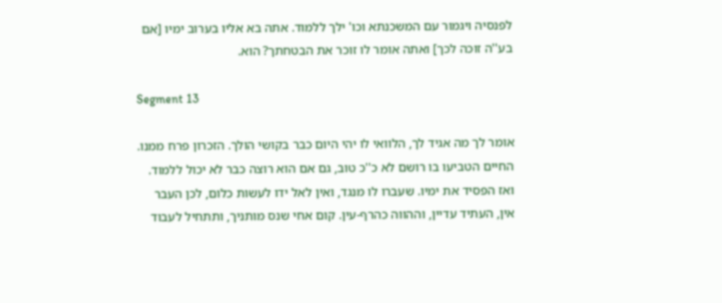לפנסיה ויגמור עם המשכנתא וכו' ילך ללמוד. אתה בא אליו בערוב ימיו [אם בע''ה זוכה לכך] ואתה אומר לו זוכר את הבטחתך? הוא.

Segment 13

אומר לך מה אגיד לך, הלוואי לו יהי היום כבר בקושי הולך. הזכרון פרח ממנו. החיים הטביעו בו רושם לא כ''כ טוב, גם אם הוא רוצה כבר לא יכול ללמוד. ואז הפסיד את ימיו. שעברו לו מנגד, ואין לאל ידו לעשות כלום, לכן העבר אין, העתיד עדיין, וההווה כהרף-עין. קום אחי שנס מותניך, ותתחיל לעבוד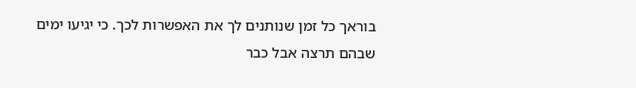בוראך כל זמן שנותנים לך את האפשרות לכך. כי יגיעו ימים שבהם תרצה אבל כבר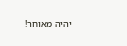יהיה מאוחר!